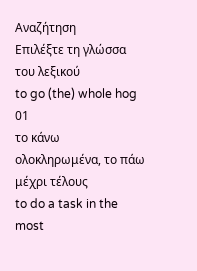Αναζήτηση
Επιλέξτε τη γλώσσα του λεξικού
to go (the) whole hog
01
το κάνω ολοκληρωμένα, το πάω μέχρι τέλους
to do a task in the most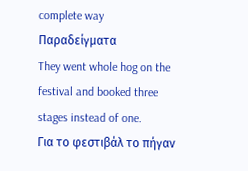complete way
Παραδείγματα
They went whole hog on the festival and booked three stages instead of one.
Για το φεστιβάλ το πήγαν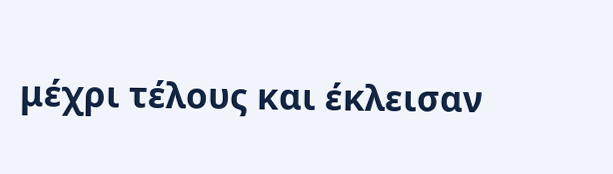μέχρι τέλους και έκλεισαν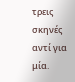τρεις σκηνές αντί για μία.